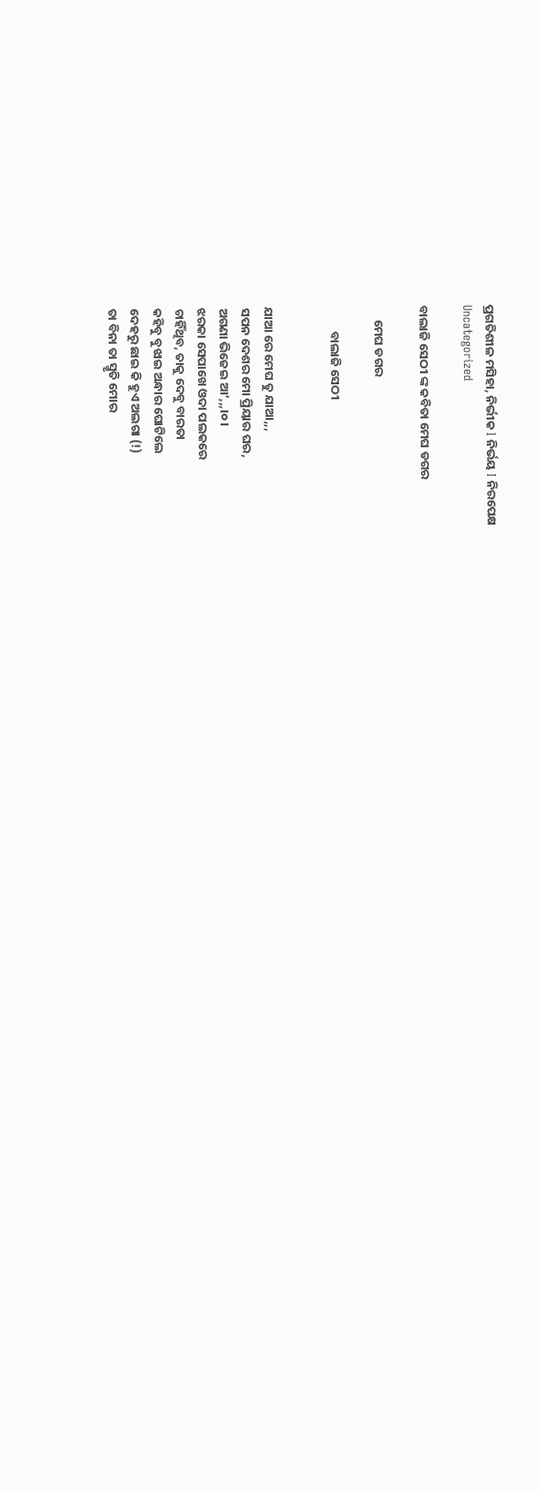ପ୍ରଗତିଶୀଳ ମସିହା, ନିର୍ଭୀକ I ନିର୍ଭୟ I ନିରପେକ୍ଷ
Uncategorized

ବାଲାଜି ସେଠୀ ଙ୍କ କବିତା ମେଘ ଡଗର

     ମେଘ ଡଗର

         ବାଲାଜି ସେଠୀ


ଯାଆ ରେ ମେଘ ତୁ ଯାଆ,,,
ସପନ ଦେଶର ମୋ ପ୍ରିୟାର ଘର,
ଅଗଣା ଭିଜେଇ ଆ’,,,।୦।
ଝରକା ସେପାଖେ ଓଦା ପଲକରେ
ଚାହିଁଥିବ, ତାକୁ ଦେବୁ ବାରତା
କହିବୁ ବୁଝାଇ ଅନ୍ଧାର ଘୋଟିଲେ
ଦେହରୁ ଛାଇ କି ହୁଏ ଅଲଗା (!)
ତା ବିନା ତା ସ୍ମୃତି ମୋର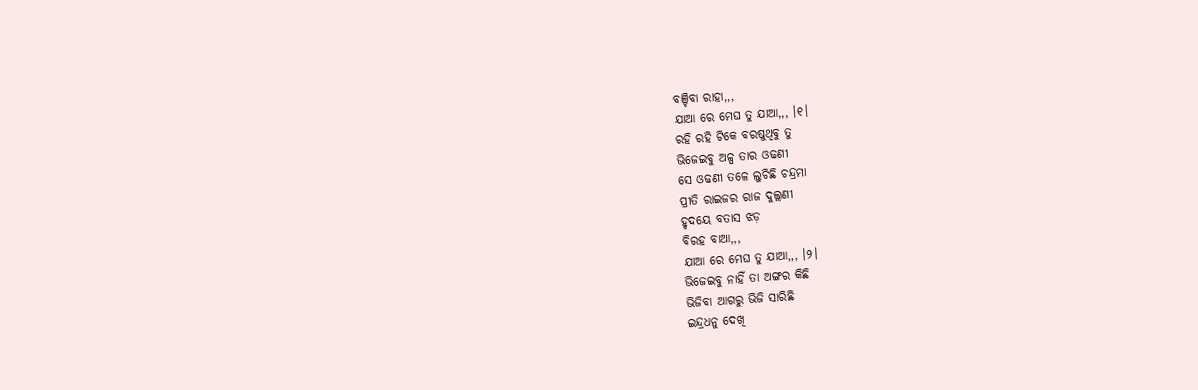ବଞ୍ଚିବା ରାହା,,,
ଯାଆ ରେ ମେଘ ତୁ ଯାଆ,,, ।୧।
ରହି ରହି ଟିକେ ବରଷୁଥିବୁ ତୁ
ଭିଜେଇବୁ ଅଳ୍ପ ତାର ଓଢଣୀ
ସେ ଓଢଣୀ ତଳେ ଲୁଚିଛି ଚନ୍ଦ୍ରମା
ପ୍ରୀତି ରାଇଜର ରାଜ ଦୁଲ୍ଲଣୀ
ହୃଦୟେ ବତାସ ଝଡ଼
ବିରହ ବାଆ,,,
ଯାଆ ରେ ମେଘ ତୁ ଯାଆ,,, ।୨।
ଭିଜେଇବୁ ନାହିଁ ତା ଅଙ୍ଗର କିଛି
ଭିଜିବା ଆଗରୁ ଭିଜି ସାରିଛି
ଇନ୍ଦ୍ରଧନୁ ଦେଖି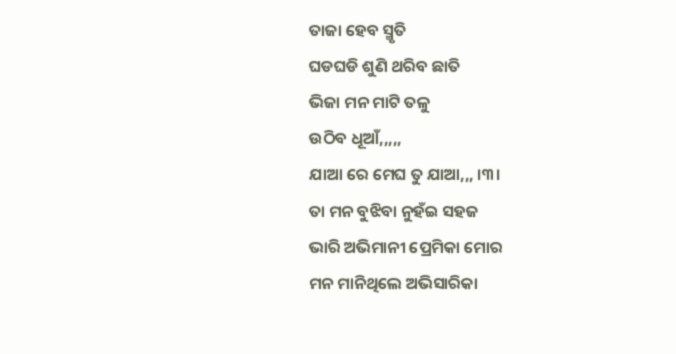ତାଜା ହେବ ସ୍ମୃତି
ଘଡଘଡି ଶୁଣି ଥରିବ ଛାତି
ଭିଜା ମନ ମାଟି ତଳୁ
ଉଠିବ ଧୂଆଁ,,,,,
ଯାଆ ରେ ମେଘ ତୁ ଯାଆ,,, ।୩।
ତା ମନ ବୁଝିବା ନୁହଁଇ ସହଜ
ଭାରି ଅଭିମାନୀ ପ୍ରେମିକା ମୋର
ମନ ମାନିଥିଲେ ଅଭିସାରିକା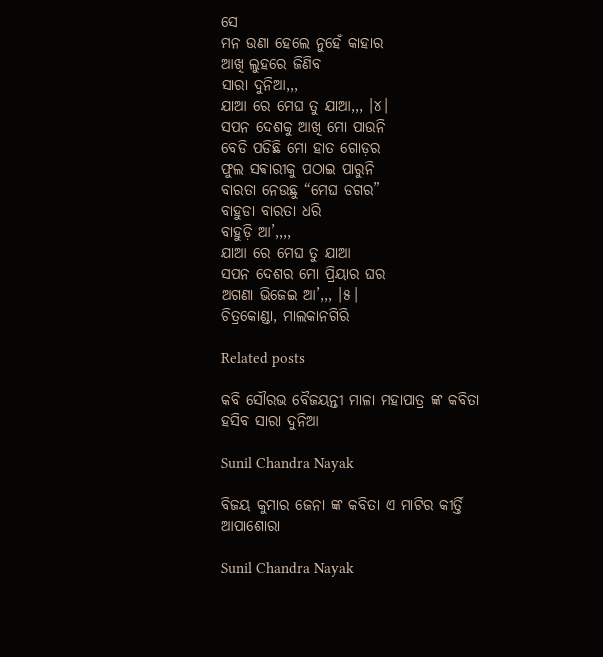ସେ
ମନ ଉଣା ହେଲେ ନୁହେଁ କାହାର
ଆଖି ଲୁହରେ ଜିଣିବ
ସାରା ଦୁନିଆ,,,
ଯାଆ ରେ ମେଘ ତୁ ଯାଆ,,, ।୪।
ସପନ ଦେଶକୁ ଆଖି ମୋ ପାଉନି
ବେଡି ପଡିଛି ମୋ ହାତ ଗୋଡ଼ର
ଫୁଲ ସଵାରୀକୁ ପଠାଇ ପାରୁନି
ବାରତା ନେଉଛୁ “ମେଘ ଡଗର”
ବାହୁଡା ବାରତା ଧରି
ବାହୁଡ଼ି ଆ’,,,,
ଯାଆ ରେ ମେଘ ତୁ ଯାଆ
ସପନ ଦେଶର ମୋ ପ୍ରିୟାର ଘର
ଅଗଣା ଭିଜେଇ ଆ’,,, ।୫।
ଚିତ୍ରକୋଣ୍ଡା, ମାଲକାନଗିରି

Related posts

କବି ସୌରଭ ବୈଜୟନ୍ତୀ ମାଳା ମହାପାତ୍ର ଙ୍କ କବିତା ହସିବ ସାରା ଦୁନିଆ

Sunil Chandra Nayak

ବିଜୟ କୁମାର ଜେନା ଙ୍କ କବିତା ଏ ମାଟିର କୀର୍ତ୍ତି ଆପାଶୋରା

Sunil Chandra Nayak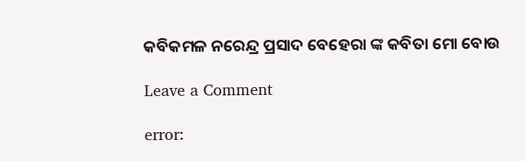କବିକମଳ ନରେନ୍ଦ୍ର ପ୍ରସାଦ ବେହେରା ଙ୍କ କବିତା ମୋ ବୋଉ

Leave a Comment

error: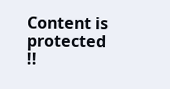Content is protected !!